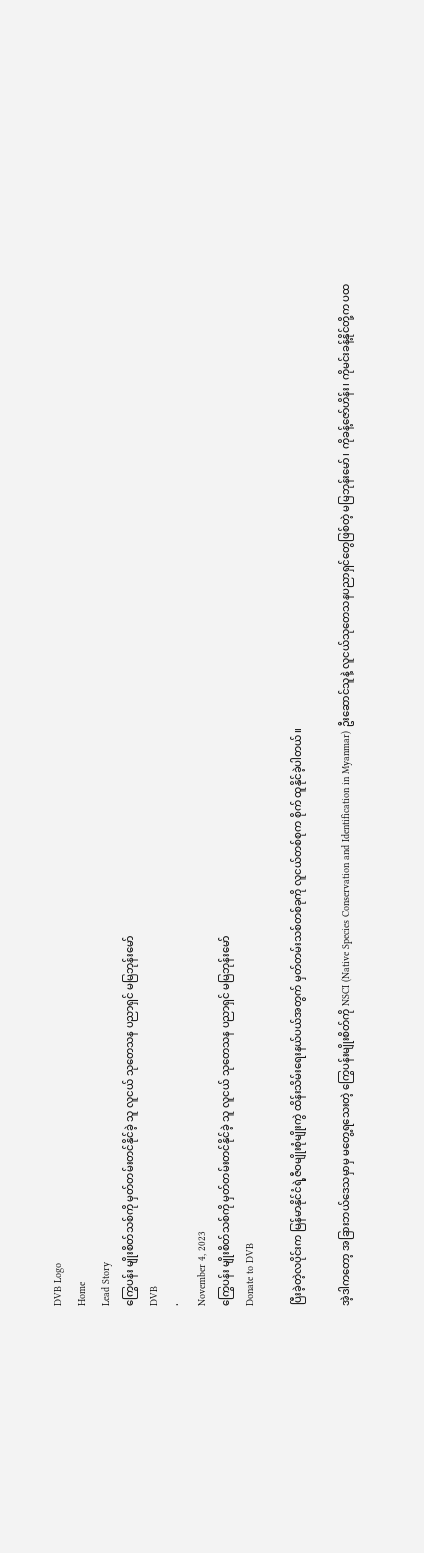DVB Logo
Home
Lead Story
ကြွေပန်း မျိုးစိတ်သစ်ကို မှတ်တမ်းတင်နိုင်ခဲ့ သူ လူငယ် သုတေသန ပညာရှင် မမြဘုန်းမော်
DVB
·
November 4, 2023
ကြွေပန်း မျိုးစိတ်သစ်ကို မှတ်တမ်းတင်နိုင်ခဲ့ သူ လူငယ် သုတေသန ပညာရှင် မမြဘုန်းမော်
Donate to DVB

ပြီးခဲ့တဲ့လပိုင်းက မြန်မာနိုင်ငံရဲ့ဇီဝမျိုးစုံမျိုးကွဲ ထိန်းသိမ်းရေးနယ်ပယ်အတွက် မှတ်တမ်းသစ်တစ်ခုကို လူငယ်တစ်စုက စိုက် ထူနိုင်ခဲ့ပါတယ်။

အဲ့ဒါကတော့ အခြားဘယ်ဒေသမှာမှ မတွေ့ရသေးတဲ့ ကြွေပန်းမျိုးစိတ်ကို NSCI (Native Species Conservation and Identification in Myanmar) ဦးဆောင်သူနဲ့ လူငယ်သုတေသနပညာရှင်တွေဖြစ်တဲ့ မမြဘုန်းမော်၊ ကိုခန့်ဇော်ဟိန်း၊ ကိုမင်းခန့်နိုင်တို့က ပထ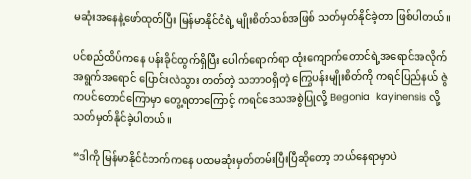မဆုံးအနေနဲ့ဖော်ထုတ်ပြီး မြန်မာနိုင်ငံရဲ့ မျိုးစိတ်သစ်အဖြစ် သတ်မှတ်နိုင်ခဲ့တာ ဖြစ်ပါတယ်။

ပင်စည်ထိပ်ကနေ ပန်းခိုင်ထွက်ရှိပြီး ပေါက်ရောက်ရာ ထုံးကျောက်တောင်ရဲ့အရောင်အလိုက် အရွက်အရောင် ပြောင်းလဲသွား တတ်တဲ့ သဘာဝရှိတဲ့ ကြွေပန်းမျိုးစိတ်ကို ကရင်ပြည်နယ် ဇွဲကပင်တောင်ကြောမှာ တွေ့ရတာကြောင့် ကရင်ဒေသအစွဲပြုလို့ Begonia  kayinensis လို့  သတ်မှတ်နိုင်ခဲ့ပါတယ်။

“ဒါကို မြန်မာနိုင်ငံဘက်ကနေ ပထမဆုံးမှတ်တမ်းပြီးပြီဆိုတော့ ဘယ်နေရာမှာပဲ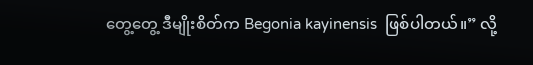တွေ့တွေ့ ဒီမျိုးစိတ်က Begonia kayinensis  ဖြစ်ပါတယ်။” လို့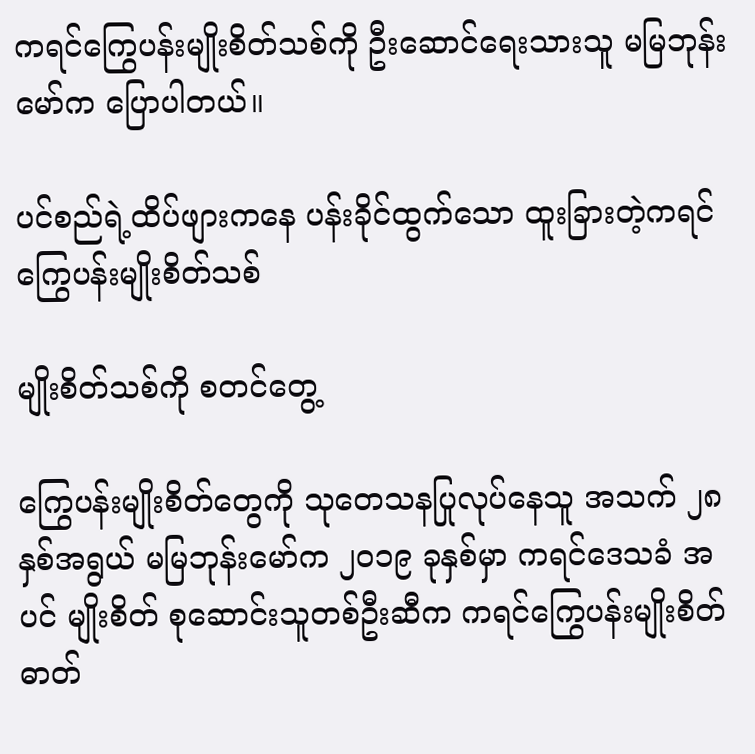ကရင်ကြွေပန်းမျိုးစိတ်သစ်ကို ဦးဆောင်ရေးသားသူ မမြဘုန်းမော်က ပြောပါတယ်။

ပင်စည်ရဲ့ထိပ်ဖျားကနေ ပန်းခိုင်ထွက်သော ထူးခြားတဲ့ကရင်ကြွေပန်းမျိုးစိတ်သစ်

မျိုးစိတ်သစ်ကို စတင်တွေ့

ကြွေပန်းမျိုးစိတ်တွေကို သုတေသနပြုလုပ်နေသူ အသက် ၂၈နှစ်အရွယ် မမြဘုန်းမော်က ၂၀၁၉ ခုနှစ်မှာ ကရင်ဒေသခံ အပင် မျိုးစိတ် စုဆောင်းသူတစ်ဦးဆီက ကရင်ကြွေပန်းမျိုးစိတ်ဓာတ်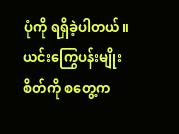ပုံကို ရရှိခဲ့ပါတယ်။ ယင်းကြွေပန်းမျိုးစိတ်ကို စတွေ့က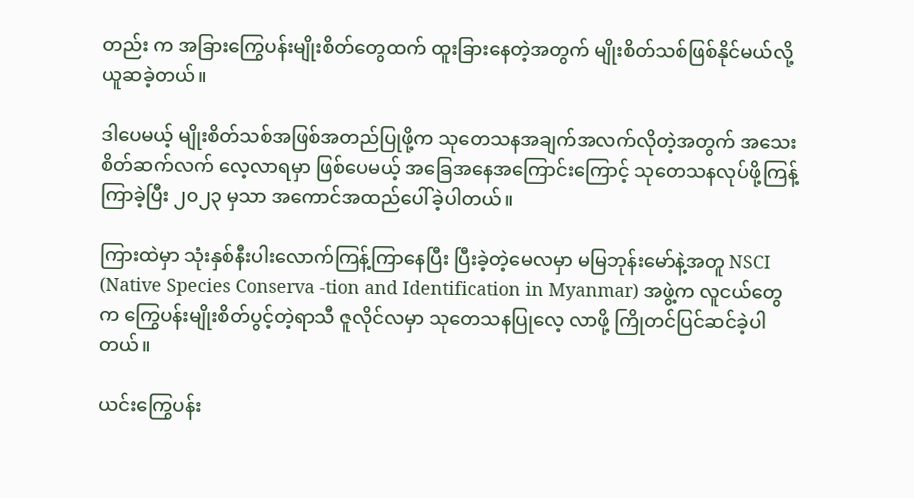တည်း က အခြားကြွေပန်းမျိုးစိတ်တွေထက် ထူးခြားနေတဲ့အတွက် မျိုးစိတ်သစ်ဖြစ်နိုင်မယ်လို့ ယူဆခဲ့တယ်။

ဒါပေမယ့် မျိုးစိတ်သစ်အဖြစ်အတည်ပြုဖို့က သုတေသနအချက်အလက်လိုတဲ့အတွက် အသေးစိတ်ဆက်လက် လေ့လာရမှာ ဖြစ်ပေမယ့် အခြေအနေအကြောင်းကြောင့် သုတေသနလုပ်ဖို့ကြန့်ကြာခဲ့ပြီး ၂၀၂၃ မှသာ အကောင်အထည်ပေါ်ခဲ့ပါတယ်။

ကြားထဲမှာ သုံးနှစ်နီးပါးလောက်ကြန့်ကြာနေပြီး ပြီးခဲ့တဲ့မေလမှာ မမြဘုန်းမော်နဲ့အတူ NSCI (Native Species Conserva -tion and Identification in Myanmar) အဖွဲ့က လူငယ်တွေက ကြွေပန်းမျိုးစိတ်ပွင့်တဲ့ရာသီ ဇူလိုင်လမှာ သုတေသနပြုလေ့ လာဖို့ ကြိုတင်ပြင်ဆင်ခဲ့ပါတယ်။

ယင်းကြွေပန်း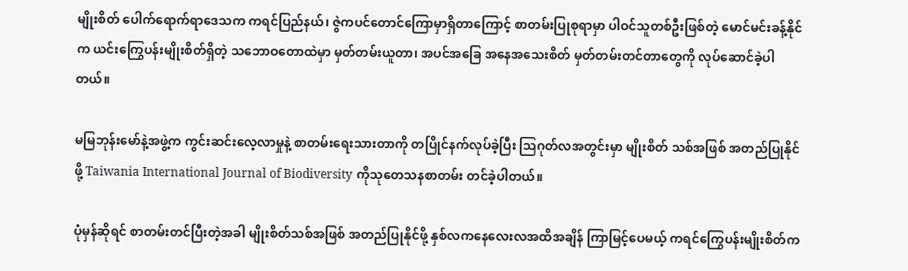မျိုးစိတ် ပေါက်ရောက်ရာဒေသက ကရင်ပြည်နယ်၊ ဇွဲကပင်တောင်ကြောမှာရှိတာကြောင့် စာတမ်းပြုစုရာမှာ ပါဝင်သူတစ်ဦးဖြစ်တဲ့ မောင်မင်းခန့်နိုင်က ယင်းကြွေပန်းမျိုးစိတ်ရှိတဲ့ သဘောဝတောထဲမှာ မှတ်တမ်းယူတာ၊ အပင်အခြေ အနေအသေးစိတ် မှတ်တမ်းတင်တာတွေကို လုပ်ဆောင်ခဲ့ပါတယ်။

မမြဘုန်းမော်နဲ့အဖွဲ့က ကွင်းဆင်းလေ့လာမှုနဲ့ စာတမ်းရေးသားတာကို တပြိုင်နက်လုပ်ခဲ့ပြီး သြဂုတ်လအတွင်းမှာ မျိုးစိတ် သစ်အဖြစ် အတည်ပြုနိုင်ဖို့ Taiwania International Journal of Biodiversity ကိုသုတေသနစာတမ်း တင်ခဲ့ပါတယ်။

ပုံမှန်ဆိုရင် စာတမ်းတင်ပြီးတဲ့အခါ မျိုးစိတ်သစ်အဖြစ် အတည်ပြုနိုင်ဖို့ နှစ်လကနေလေးလအထိအချိန် ကြာမြင့်ပေမယ့် ကရင်ကြွေပန်းမျိုးစိတ်က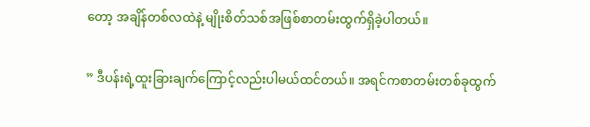တော့ အချိန်တစ်လထဲနဲ့ မျိုးစိတ်သစ်အဖြစ်စာတမ်းထွက်ရှိခဲ့ပါတယ်။

” ဒီပန်းရဲ့ထူးခြားချက်ကြောင့်လည်းပါမယ်ထင်တယ်။ အရင်ကစာတမ်းတစ်ခုထွက်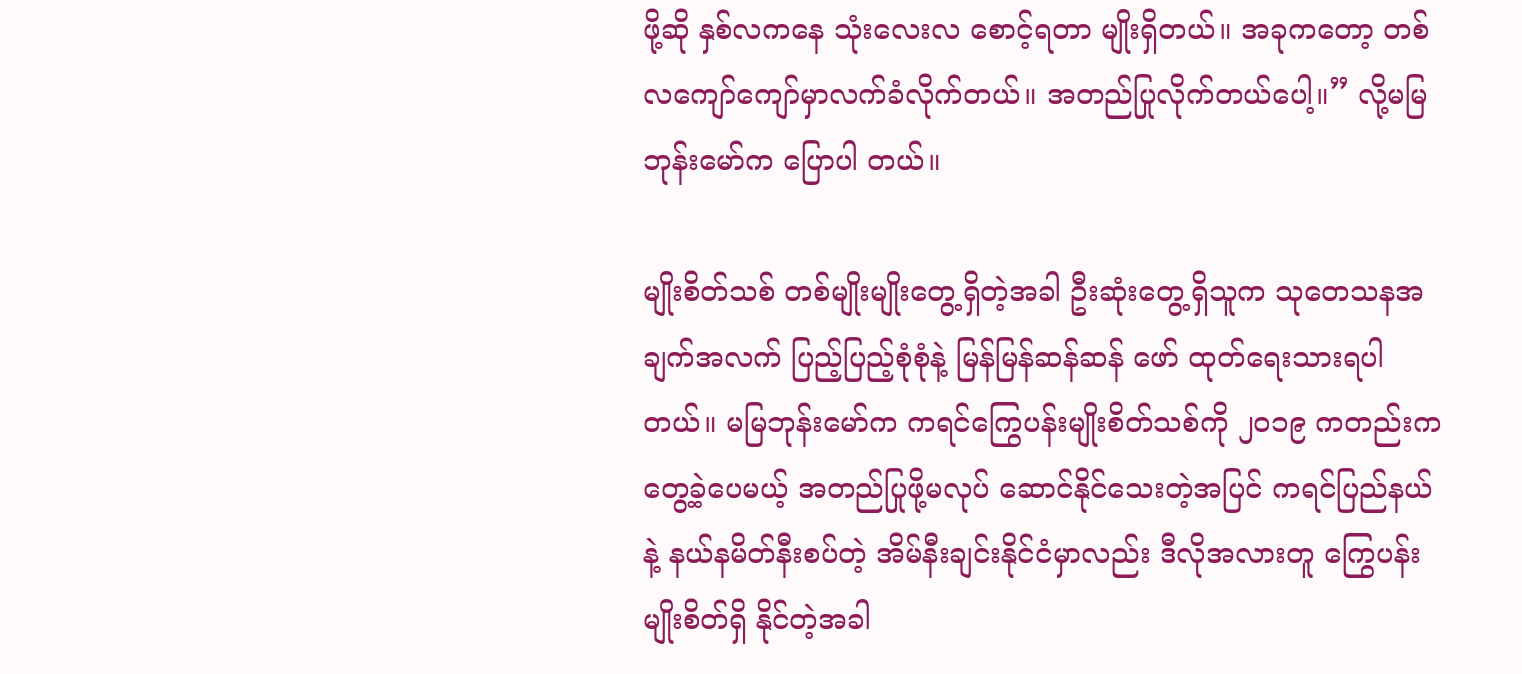ဖို့ဆို နှစ်လကနေ သုံးလေးလ စောင့်ရတာ မျိုးရှိတယ်။ အခုကတော့ တစ်လကျော်ကျော်မှာလက်ခံလိုက်တယ်။ အတည်ပြုလိုက်တယ်ပေါ့။” လို့မမြဘုန်းမော်က ပြောပါ တယ်။

မျိုးစိတ်သစ် တစ်မျိုးမျိုးတွေ့ရှိတဲ့အခါ ဦးဆုံးတွေ့ရှိသူက သုတေသနအချက်အလက် ပြည့်ပြည့်စုံစုံနဲ့ မြန်မြန်ဆန်ဆန် ဖော် ထုတ်ရေးသားရပါတယ်။ မမြဘုန်းမော်က ကရင်ကြွေပန်းမျိုးစိတ်သစ်ကို ၂၀၁၉ ကတည်းကတွေ့ခဲ့ပေမယ့် အတည်ပြုဖို့မလုပ် ဆောင်နိုင်သေးတဲ့အပြင် ကရင်ပြည်နယ်နဲ့ နယ်နမိတ်နီးစပ်တဲ့ အိမ်နီးချင်းနိုင်ငံမှာလည်း ဒီလိုအလားတူ ကြွေပန်းမျိုးစိတ်ရှိ နိုင်တဲ့အခါ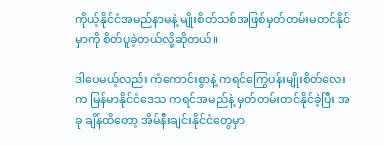ကိုယ့်နိုင်ငံအမည်နာမနဲ့ မျိုးစိတ်သစ်အဖြစ်မှတ်တမ်းမတင်နိုင်မှာကို စိတ်ပူခဲ့တယ်လို့ဆိုတယ်။

ဒါပေမယ့်လည်း ကံကောင်းစွာနဲ့ ကရင်ကြွေပန်းမျိုးစိတ်လေးက မြန်မာနိုင်ငံဒေသ ကရင်အမည်နဲ့ မှတ်တမ်းတင်နိုင်ခဲ့ပြီး အခု ချိန်ထိတော့ အိမ်နီးချင်းနိုင်ငံတွေမှာ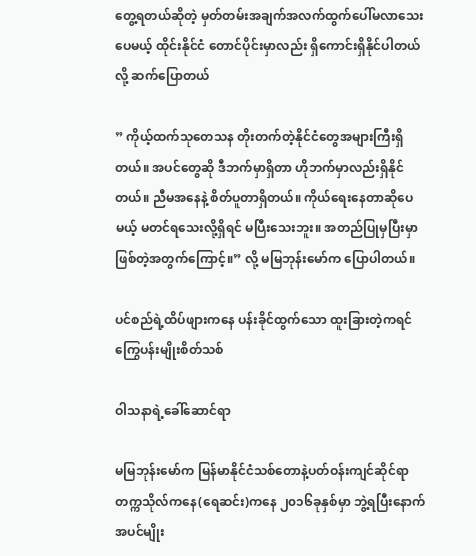တွေ့ရတယ်ဆိုတဲ့ မှတ်တမ်းအချက်အလက်ထွက်ပေါ်မလာသေးပေမယ့် ထိုင်းနိုင်ငံ တောင်ပိုင်းမှာလည်း ရှိကောင်းရှိနိုင်ပါတယ်လို့ ဆက်ပြောတယ်

” ကိုယ့်ထက်သုတေသန တိုးတက်တဲ့နိုင်ငံတွေအများကြီးရှိတယ်။ အပင်တွေဆို ဒီဘက်မှာရှိတာ ဟိုဘက်မှာလည်းရှိနိုင်တယ်။ ညီမအနေနဲ့ စိတ်ပူတာရှိတယ်။ ကိုယ်ရေးနေတာဆိုပေမယ့် မတင်ရသေးလို့ရှိရင် မပြီးသေးဘူး။ အတည်ပြုမှပြီးမှာ ဖြစ်တဲ့အတွက်ကြောင့်။” လို့ မမြဘုန်းမော်က ပြောပါတယ်။

ပင်စည်ရဲ့ထိပ်ဖျားကနေ ပန်းခိုင်ထွက်သော ထူးခြားတဲ့ကရင်ကြွေပန်းမျိုးစိတ်သစ်

ဝါသနာရဲ့ခေါ်ဆောင်ရာ

မမြဘုန်းမော်က မြန်မာနိုင်ငံသစ်တောနဲ့ပတ်ဝန်းကျင်ဆိုင်ရာ တက္ကသိုလ်ကနေ(ရေဆင်း)ကနေ ၂၀၁၆ခုနှစ်မှာ ဘွဲ့ရပြီးနောက် အပင်မျိုး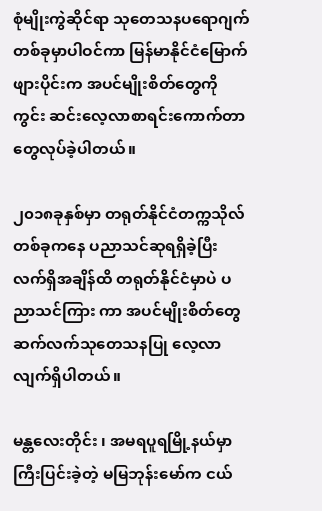စုံမျိုးကွဲဆိုင်ရာ သုတေသနပရောဂျက်တစ်ခုမှာပါဝင်ကာ မြန်မာနိုင်ငံမြောက်ဖျားပိုင်းက အပင်မျိုးစိတ်တွေကို ကွင်း ဆင်းလေ့လာစာရင်းကောက်တာတွေလုပ်ခဲ့ပါတယ်။

၂၀၁၈ခုနှစ်မှာ တရုတ်နိုင်ငံတက္ကသိုလ်တစ်ခုကနေ ပညာသင်ဆုရရှိခဲ့ပြီး လက်ရှိအချိန်ထိ တရုတ်နိုင်ငံမှာပဲ ပညာသင်ကြား ကာ အပင်မျိုးစိတ်တွေ ဆက်လက်သုတေသနပြု လေ့လာလျက်ရှိပါတယ်။

မန္တလေးတိုင်း ၊ အမရပူရမြို့နယ်မှာကြီးပြင်းခဲ့တဲ့ မမြဘုန်းမော်က ငယ်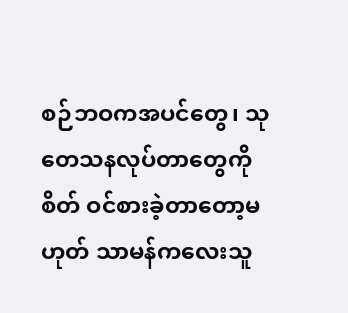စဉ်ဘဝကအပင်တွေ၊ သုတေသနလုပ်တာတွေကို စိတ် ဝင်စားခဲ့တာတော့မဟုတ် သာမန်ကလေးသူ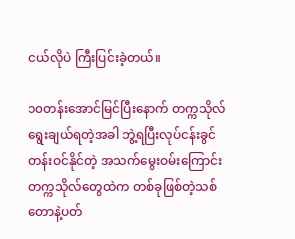ငယ်လိုပဲ ကြီးပြင်းခဲ့တယ်။

၁၀တန်းအောင်မြင်ပြီးနောက် တက္ကသိုလ်ရွေးချယ်ရတဲ့အခါ ဘွဲ့ရပြီးလုပ်ငန်းခွင်တန်းဝင်နိုင်တဲ့ အသက်မွေးဝမ်းကြောင်း တက္ကသိုလ်တွေထဲက တစ်ခုဖြစ်တဲ့သစ်တောနဲ့ပတ်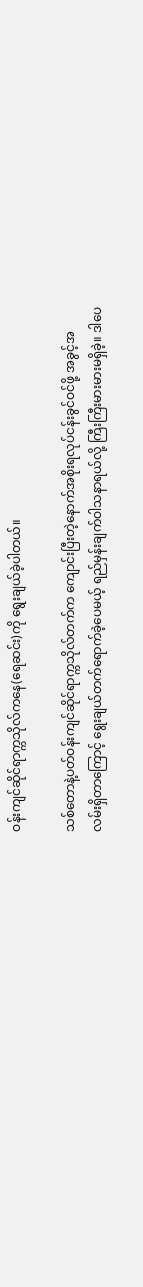ဝန်းကျင်ဆိုင်ရာက္ကသိုလ်ကနေ(ရေဆင်း)ကို ရွေးချယ်ခဲ့ပါတယ်။

သစ်တောနဲ့ပတ်ဝန်းကျင်ဆိုင်ရာက္ကသိုလ်တက်က ကျောင်းပြီးတဲ့နောက်အစိုးရလုပ်ငန်းခွင်ဝင်ဖို့ အခွင့်အလမ်းရှိတာကြောင့် ရွေးချယ်တက်ရောက်ခဲ့ပေမယ့် ရည်မှန်းချက်ဝါသနာရယ်လို့ ကြီးကြီးမားမားမရှိခဲ့။ ဒါပေ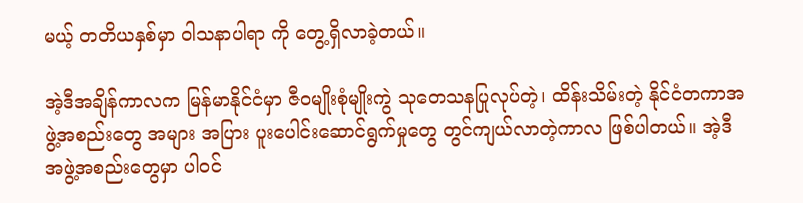မယ့် တတိယနှစ်မှာ ဝါသနာပါရာ ကို တွေ့ရှိလာခဲ့တယ်။

အဲ့ဒီအချိန်ကာလက မြန်မာနိုင်ငံမှာ ဇီဝမျိုးစုံမျိုးကွဲ သုတေသနပြုလုပ်တဲ့၊ ထိန်းသိမ်းတဲ့ နိုင်ငံတကာအဖွဲ့အစည်းတွေ အများ အပြား ပူးပေါင်းဆောင်ရွက်မှုတွေ တွင်ကျယ်လာတဲ့ကာလ ဖြစ်ပါတယ်။ အဲ့ဒီအဖွဲ့အစည်းတွေမှာ ပါဝင်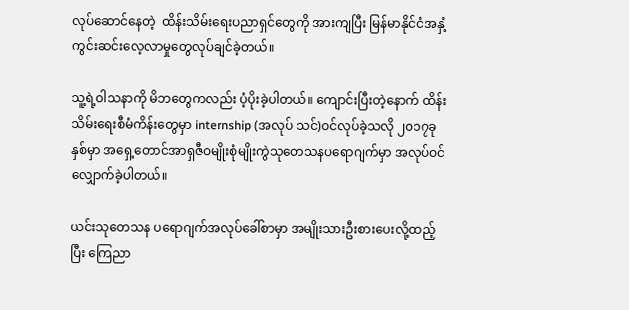လုပ်ဆောင်နေတဲ့  ထိန်းသိမ်းရေးပညာရှင်တွေကို အားကျပြီး မြန်မာနိုင်ငံအနှံ့ ကွင်းဆင်းလေ့လာမှုတွေလုပ်ချင်ခဲ့တယ်။

သူ့ရဲ့ဝါသနာကို မိဘတွေကလည်း ပံ့ပိုးခဲ့ပါတယ်။ ကျောင်းပြီးတဲ့နောက် ထိန်းသိမ်းရေးစီမံကိန်းတွေမှာ internship (အလုပ် သင်)ဝင်လုပ်ခဲ့သလို ၂၀၁၇ခုနှစ်မှာ အရှေ့တောင်အာရှဇီဝမျိုးစုံမျိုးကွဲသုတေသနပရောဂျက်မှာ အလုပ်ဝင်လျှောက်ခဲ့ပါတယ်။

ယင်းသုတေသန ပရောဂျက်အလုပ်ခေါ်စာမှာ အမျိုးသားဦးစားပေးလို့ထည့်ပြီး ကြေညာ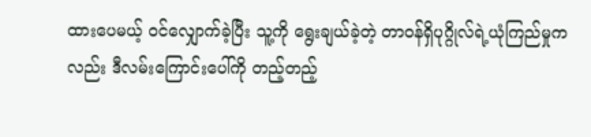ထားပေမယ့် ဝင်လျှောက်ခဲ့ပြီး သူ့ကို ရွေးချယ်ခဲ့တဲ့ တာဝန်ရှိပုဂ္ဂိုလ်ရဲ့ယုံကြည်မှုကလည်း ဒီလမ်းကြောင်းပေါ်ကို တည့်တည့်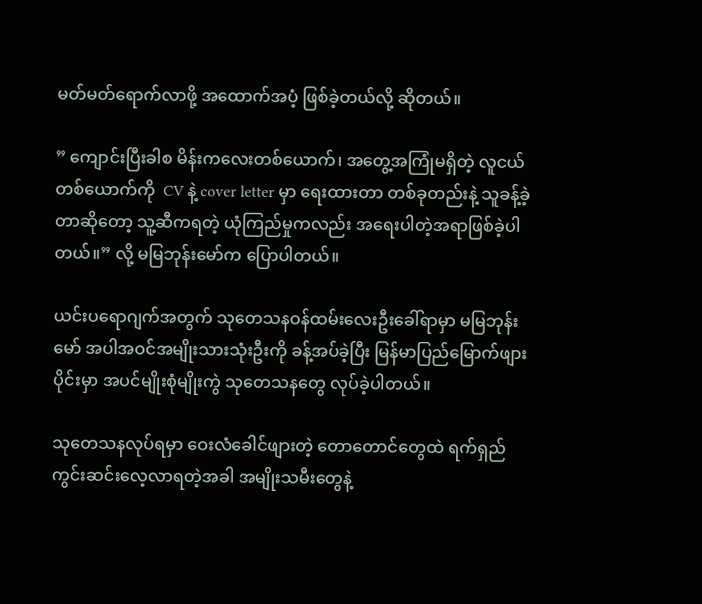မတ်မတ်ရောက်လာဖို့ အထောက်အပံ့ ဖြစ်ခဲ့တယ်လို့ ဆိုတယ်။

” ကျောင်းပြီးခါစ မိန်းကလေးတစ်ယောက်၊ အတွေ့အကြုံမရှိတဲ့ လူငယ်တစ်ယောက်ကို  CV နဲ့ cover letter မှာ ရေးထားတာ တစ်ခုတည်းနဲ့ သူခန့်ခဲ့တာဆိုတော့ သူ့ဆီကရတဲ့ ယုံကြည်မှုကလည်း အရေးပါတဲ့အရာဖြစ်ခဲ့ပါတယ်။” လို့ မမြဘုန်းမော်က ပြောပါတယ်။

ယင်းပရောဂျက်အတွက် သုတေသနဝန်ထမ်းလေးဦးခေါ်ရာမှာ မမြဘုန်းမော် အပါအဝင်အမျိုးသားသုံးဦးကို ခန့်အပ်ခဲ့ပြီး မြန်မာပြည်မြောက်ဖျားပိုင်းမှာ အပင်မျိုးစုံမျိုးကွဲ သုတေသနတွေ လုပ်ခဲ့ပါတယ်။

သုတေသနလုပ်ရမှာ ဝေးလံခေါင်ဖျားတဲ့ တောတောင်တွေထဲ ရက်ရှည်ကွင်းဆင်းလေ့လာရတဲ့အခါ အမျိုးသမီးတွေနဲ့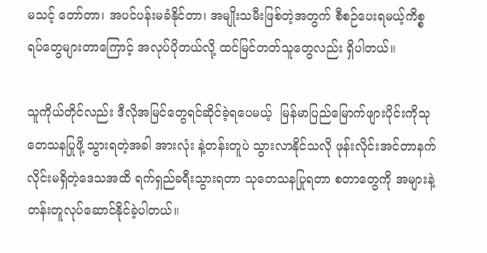မသင့် တော်တာ၊ အပင်ပန်းမခံနိုင်တာ၊ အမျိုးသမီးဖြစ်တဲ့အတွက် စီစဉ်ပေးရမယ့်ကိစ္စရပ်တွေများတာကြောင့် အလုပ်ပိုတယ်လို့ ထင်မြင်တတ်သူတွေလည်း ရှိပါတယ်။

သူကိုယ်တိုင်လည်း ဒီလိုအမြင်တွေရင်ဆိုင်ခဲ့ရပေမယ့်  မြန်မာပြည်မြောက်ဖျားပိုင်းကိုသုတေသနပြုဖို့ သွားရတဲ့အခါ အားလုံး နဲ့တန်းတူပဲ သွားလာနိုင်သလို ဖုန်းလိုင်းအင်တာနက်လိုင်းမရှိတဲ့ဒေသအထိ ရက်ရှည်ခရီးသွားရတာ သုတေသနပြုရတာ စတာတွေကို အများနဲ့တန်းတူလုပ်ဆောင်နိုင်ခဲ့ပါတယ်။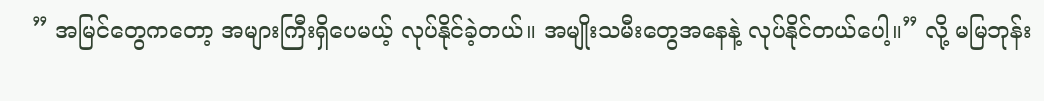” အမြင်တွေကတော့ အများကြီးရှိပေမယ့် လုပ်နိုင်ခဲ့တယ်။ အမျိုးသမီးတွေအနေနဲ့ လုပ်နိုင်တယ်ပေါ့။” လို့ မမြဘုန်း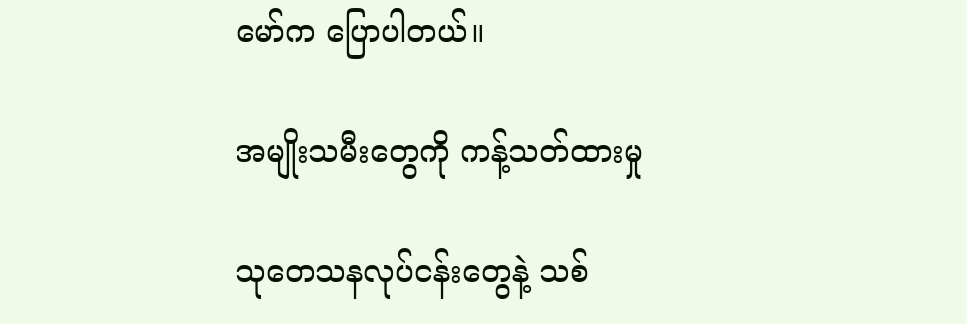မော်က ပြောပါတယ်။

အမျိုးသမီးတွေကို ကန့်သတ်ထားမှု

သုတေသနလုပ်ငန်းတွေနဲ့ သစ်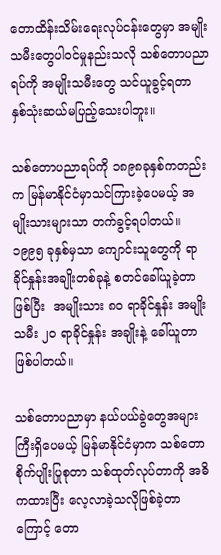တောထိန်းသိမ်းရေးလုပ်ငန်းတွေမှာ အမျိုးသမီးတွေပါဝင်မှုနည်းသလို သစ်တောပညာရပ်ကို အမျိုးသမီးတွေ သင်ယူခွင့်ရတာ နှစ်သုံးဆယ်မပြည့်သေးပါဘူး။

သစ်တောပညာရပ်ကို ၁၈၉၈ခုနှစ်ကတည်းက မြန်မာနိုင်ငံမှာသင်ကြားခဲ့ပေမယ့် အမျိုးသားများသာ တက်ခွင့်ရပါတယ်။   ၁၉၉၅ ခုနှစ်မှသာ ကျောင်းသူတွေကို ရာခိုင်နှုန်းအချိုးတစ်ခုနဲ့ စတင်ခေါ်ယူခဲ့တာဖြစ်ပြီး  အမျိုးသား ၈၀ ရာခိုင်နှုန်း အမျိုး သမီး ၂၀ ရာခိုင်နှုန်း အချိုးနဲ့ ခေါ်ယူတာဖြစ်ပါတယ်။

သစ်တောပညာမှာ နယ်ပယ်ခွဲတွေအများကြီးရှိပေမယ့် မြန်မာနိုင်ငံမှာက သစ်တောစိုက်ပျိုးပြုစုတာ သစ်ထုတ်လုပ်တာကို အဓိကထားပြီး ‌လေ့လာခဲ့သလိုဖြစ်ခဲ့တာကြောင့် တော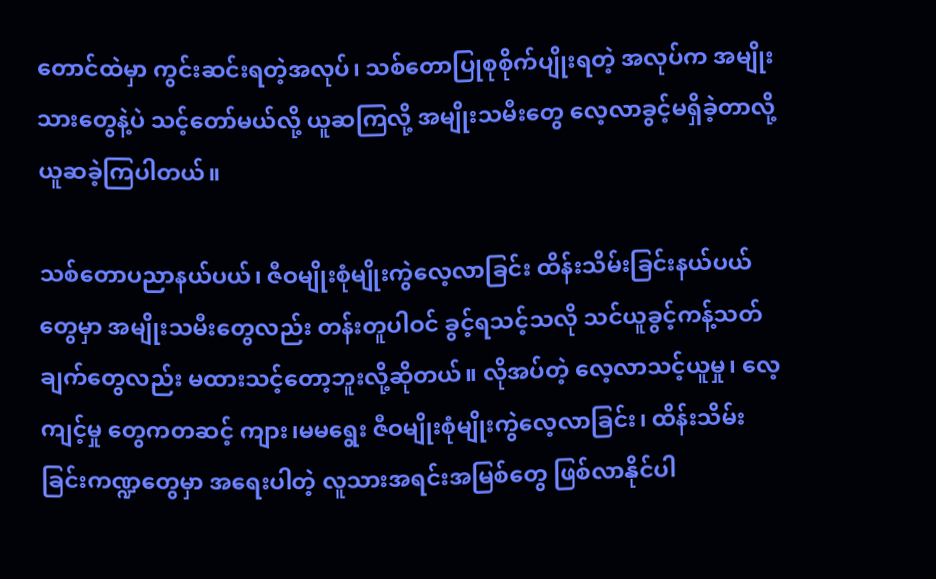တောင်ထဲမှာ ကွင်းဆင်းရတဲ့အလုပ်၊ သစ်တောပြုစုစိုက်ပျိုးရတဲ့ အလုပ်က အမျိုးသားတွေနဲ့ပဲ သင့်တော်မယ်လို့ ယူဆကြလို့ အမျိုးသမီးတွေ လေ့လာခွင့်မရှိခဲ့တာလို့ယူဆခဲ့ကြပါတယ်။

သစ်တောပညာနယ်ပယ်၊ ဇီဝမျိုးစုံမျိုးကွဲလေ့လာခြင်း ထိန်းသိမ်းခြင်းနယ်ပယ်တွေမှာ အမျိုးသမီးတွေလည်း တန်းတူပါဝင် ခွင့်ရသင့်သလို သင်ယူခွင့်ကန့်သတ်ချက်တွေလည်း မထားသင့်တော့ဘူးလို့ဆိုတယ်။ လိုအပ်တဲ့ လေ့လာသင့်ယူမှု၊ လေ့ကျင့်မှု တွေကတဆင့် ကျား၊မမရွေး ဇီဝမျိုးစုံမျိုးကွဲလေ့လာခြင်း၊ ထိန်းသိမ်းခြင်းကဏ္ဍတွေမှာ အရေးပါတဲ့ လူသားအရင်းအမြစ်တွေ ဖြစ်လာနိုင်ပါ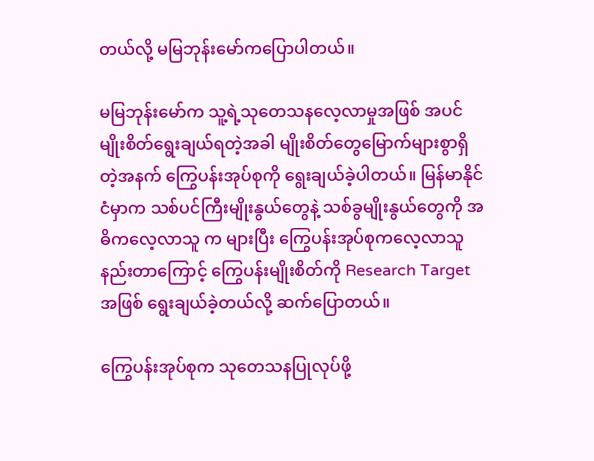တယ်လို့ မမြဘုန်းမော်ကပြောပါတယ်။

မမြဘုန်းမော်က သူ့ရဲ့သုတေသနလေ့လာမှုအဖြစ် အပင်မျိုးစိတ်ရွေးချယ်ရတဲ့အခါ မျိုးစိတ်တွေမြောက်များစွာရှိတဲ့အနက် ကြွေပန်းအုပ်စုကို ရွေးချယ်ခဲ့ပါတယ်။ မြန်မာနိုင်ငံမှာက သစ်ပင်ကြီးမျိုးနွယ်တွေနဲ့ သစ်ခွမျိုးနွယ်တွေကို အဓိကလေ့လာသူ က များပြီး ကြွေပန်းအုပ်စုကလေ့လာသူနည်းတာကြောင့် ကြွေပန်းမျိုးစိတ်ကို Research Target အဖြစ် ရွေးချယ်ခဲ့တယ်လို့ ဆက်ပြောတယ်။

ကြွေပန်းအုပ်စုက သုတေသနပြုလုပ်ဖို့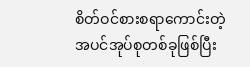စိတ်ဝင်စားစရာကောင်းတဲ့ အပင်အုပ်စုတစ်ခုဖြစ်ပြီး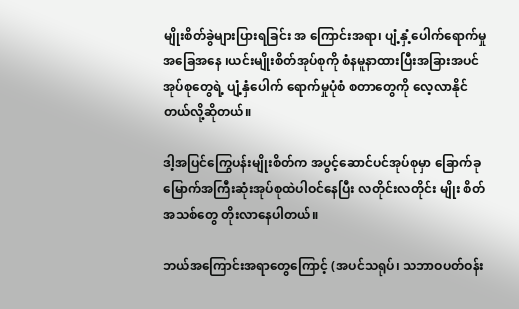မျိုးစိတ်ခွဲများပြားရခြင်း အ ကြောင်းအရာ၊ ပျံ့နှံ့ပေါက်ရောက်မှုအခြေအနေ ၊ယင်းမျိုးစိတ်အုပ်စုကို စံနမူနာထားပြီးအခြားအပင်အုပ်စုတွေရဲ့ ပျံ့နှံပေါက် ရောက်မှုပုံစံ စတာတွေကို လေ့လာနိုင်တယ်လို့ဆိုတယ်။

ဒါ့အပြင်ကြွေပန်းမျိုးစိတ်က အပွင့်ဆောင်ပင်အုပ်စုမှာ ခြောက်ခုမြောက်အကြီးဆုံးအုပ်စုထဲပါဝင်နေပြီး လတိုင်းလတိုင်း မျိုး စိတ်အသစ်တွေ တိုးလာနေပါတယ်။

ဘယ်အကြောင်းအရာတွေကြောင့် (အပင်သရုပ်၊ သဘာဝပတ်ဝန်း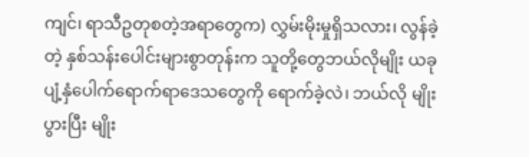ကျင်၊ ရာသီဥတုစတဲ့အရာတွေက) လွှမ်းမိုးမှုရှိသလား၊ လွန်ခဲ့တဲ့ နှစ်သန်းပေါင်းများစွာတုန်းက သူတို့တွေဘယ်လိုမျိုး ယခုပျံ့နှံပေါက်ရောက်ရာဒေသတွေကို ရောက်ခဲ့လဲ၊ ဘယ်လို မျိုးပွားပြီး မျိုး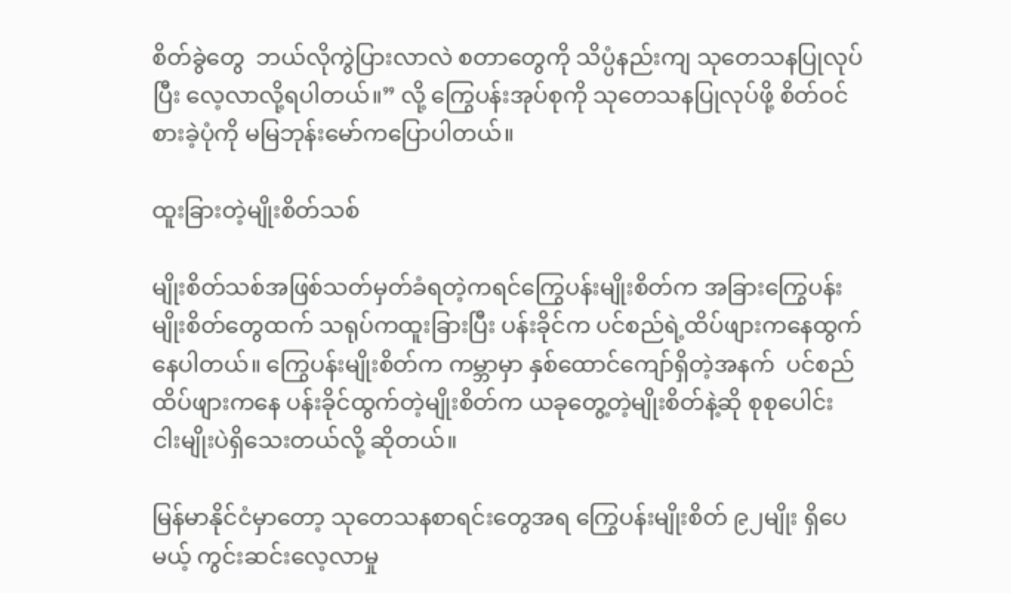စိတ်ခွဲတွေ  ဘယ်လိုကွဲပြားလာလဲ စတာတွေကို သိပ္ပံနည်းကျ သုတေသနပြုလုပ်ပြီး လေ့လာလို့ရပါတယ်။” လို့ ကြွေပန်းအုပ်စုကို သုတေသနပြုလုပ်ဖို့ စိတ်ဝင်စားခဲ့ပုံကို မမြဘုန်းမော်ကပြောပါတယ်။

ထူးခြားတဲ့မျိုးစိတ်သစ်

မျိုးစိတ်သစ်အဖြစ်သတ်မှတ်ခံရတဲ့ကရင်ကြွေပန်းမျိုးစိတ်က အခြားကြွေပန်းမျိုးစိတ်တွေထက် သရုပ်ကထူးခြားပြီး ပန်းခိုင်က ပင်စည်ရဲ့ထိပ်ဖျားကနေထွက်နေပါတယ်။ ကြွေပန်းမျိုးစိတ်က ကမ္ဘာမှာ နှစ်ထောင်ကျော်ရှိတဲ့အနက်  ပင်စည်ထိပ်ဖျားကနေ ပန်းခိုင်ထွက်တဲ့မျိုးစိတ်က ယခုတွေ့တဲ့မျိုးစိတ်နဲ့ဆို စုစုပေါင်း ငါးမျိုးပဲရှိသေးတယ်လို့ ဆိုတယ်။

မြန်မာနိုင်ငံမှာတော့ သုတေသနစာရင်းတွေအရ ကြွေပန်းမျိုးစိတ် ၉၂မျိုး ရှိပေမယ့် ကွင်းဆင်းလေ့လာမှု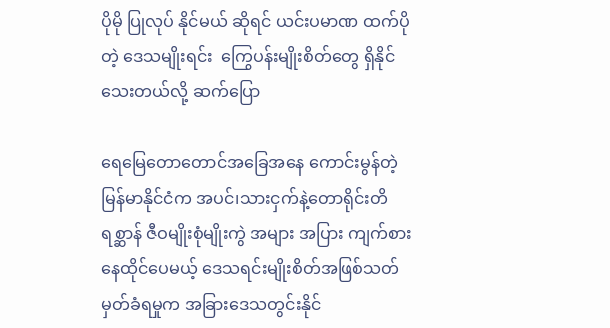ပိုမို ပြုလုပ် နိုင်မယ် ဆိုရင် ယင်းပမာဏ ထက်ပိုတဲ့ ဒေသမျိုးရင်း  ကြွေပန်းမျိုးစိတ်တွေ ရှိနိုင်သေးတယ်လို့ ဆက်ပြော

ရေမြေတောတောင်အခြေအနေ ကောင်းမွန်တဲ့မြန်မာနိုင်ငံက အပင်၊သားငှက်နဲ့တောရိုင်းတိရစ္ဆာန် ဇီဝမျိုးစုံမျိုးကွဲ အများ အပြား ကျက်စားနေထိုင်ပေမယ့် ဒေသရင်းမျိုးစိတ်အဖြစ်သတ်မှတ်ခံရမှုက အခြားဒေသတွင်းနိုင်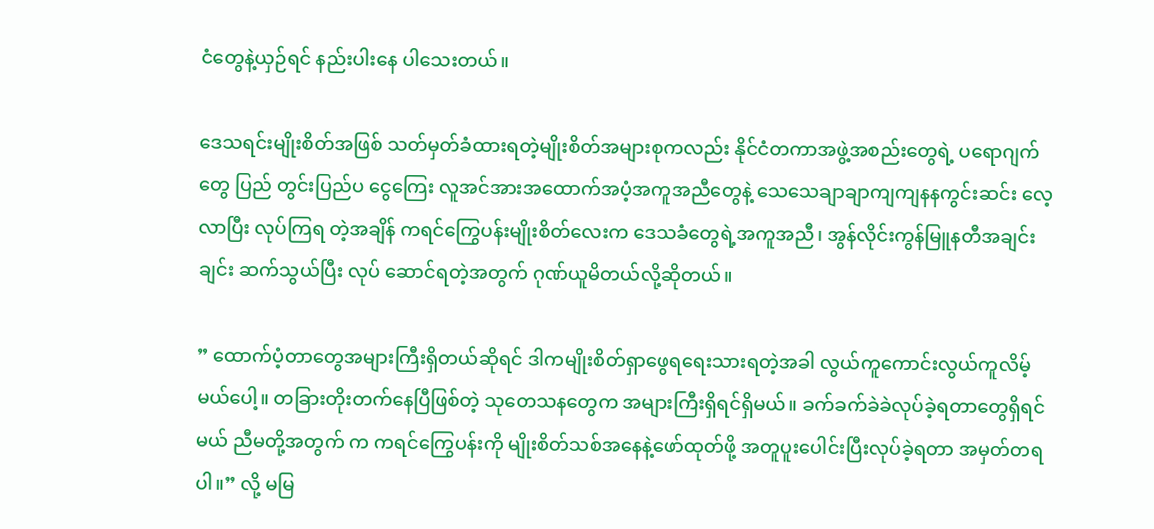ငံတွေနဲ့ယှဉ်ရင် နည်းပါးနေ ပါသေးတယ်။

ဒေသရင်းမျိုးစိတ်အဖြစ် သတ်မှတ်ခံထားရတဲ့မျိုးစိတ်အများစုကလည်း နိုင်ငံတကာအဖွဲ့အစည်းတွေရဲ့ ပရောဂျက်တွေ ပြည် တွင်းပြည်ပ ငွေကြေး လူအင်အားအထောက်အပံ့အကူအညီတွေနဲ့ သေသေချာချာကျကျနနကွင်းဆင်း လေ့လာပြီး လုပ်ကြရ တဲ့အချိန် ကရင်ကြွေပန်းမျိုးစိတ်လေးက ဒေသခံတွေရဲ့အကူအညီ၊ အွန်လိုင်းကွန်မြူနတီအချင်းချင်း ဆက်သွယ်ပြီး လုပ် ဆောင်ရတဲ့အတွက် ဂုဏ်ယူမိတယ်လို့ဆိုတယ်။

” ထောက်ပံ့တာတွေအများကြီးရှိတယ်ဆိုရင် ဒါကမျိုးစိတ်ရှာဖွေရရေးသားရတဲ့အခါ လွယ်ကူကောင်းလွယ်ကူလိမ့်မယ်ပေါ့။ တခြားတိုးတက်နေပြီဖြစ်တဲ့ သုတေသနတွေက အများကြီးရှိရင်ရှိမယ်။ ခက်ခက်ခဲခဲလုပ်ခဲ့ရတာတွေရှိရင်မယ် ညီမတို့အတွက် က ကရင်ကြွေပန်းကို မျိုးစိတ်သစ်အနေနဲ့ဖော်ထုတ်ဖို့ အတူပူးပေါင်းပြီးလုပ်ခဲ့ရတာ အမှတ်တရပါ။” လို့ မမြ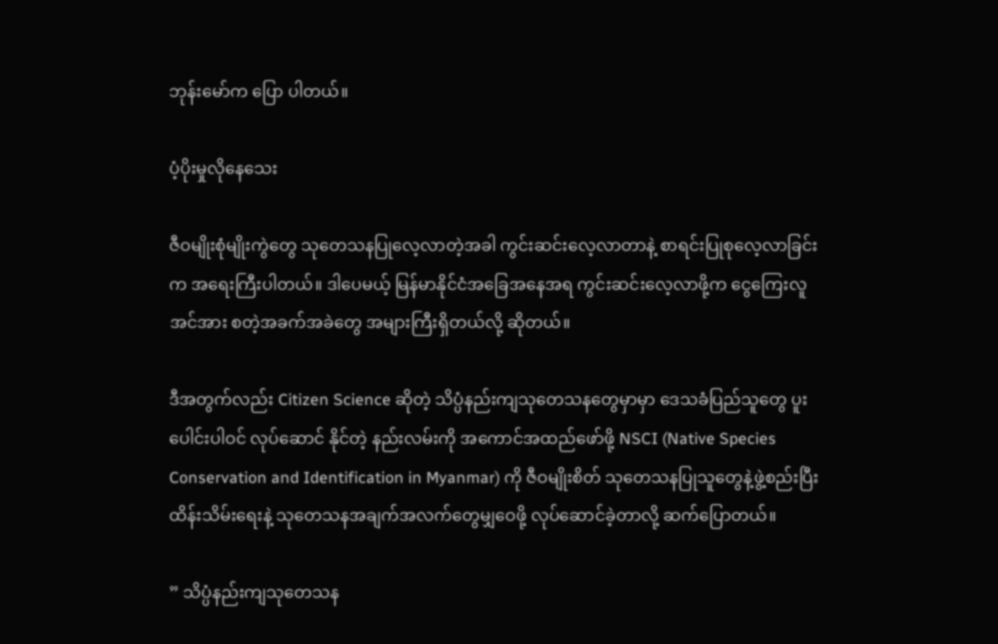ဘုန်းမော်က ပြော ပါတယ်။

ပံ့ပိုးမှုလိုနေသေး

ဇီဝမျိုးစုံမျိုးကွဲတွေ သုတေသနပြုလေ့လာတဲ့အခါ ကွင်းဆင်းလေ့လာတာနဲ့ စာရင်းပြုစုလေ့လာခြင်းက အရေးကြီးပါတယ်။ ဒါပေမယ့် မြန်မာနိုင်ငံအခြေအနေအရ ကွင်းဆင်းလေ့လာဖို့က ငွေကြေးလူအင်အား စတဲ့အခက်အခဲတွေ အများကြီးရှိတယ်လို့ ဆိုတယ်။

ဒီအတွက်လည်း Citizen Science ဆိုတဲ့ သိပ္ပံနည်းကျသုတေသနတွေမှာမှာ ဒေသခံပြည်သူတွေ ပူးပေါင်းပါဝင် လုပ်ဆောင် နိုင်တဲ့ နည်းလမ်းကို အကောင်အထည်ဖော်ဖို့ NSCI (Native Species Conservation and Identification in Myanmar) ကို ဇီဝမျိုးစိတ် သုတေသနပြုသူတွေနဲ့ဖွဲ့စည်းပြီး ထိန်းသိမ်းရေးနဲ့ သုတေသနအချက်အလက်တွေမျှဝေဖို့ လုပ်ဆောင်ခဲ့တာလို့ ဆက်ပြောတယ်။

” သိပ္ပံနည်းကျသုတေသန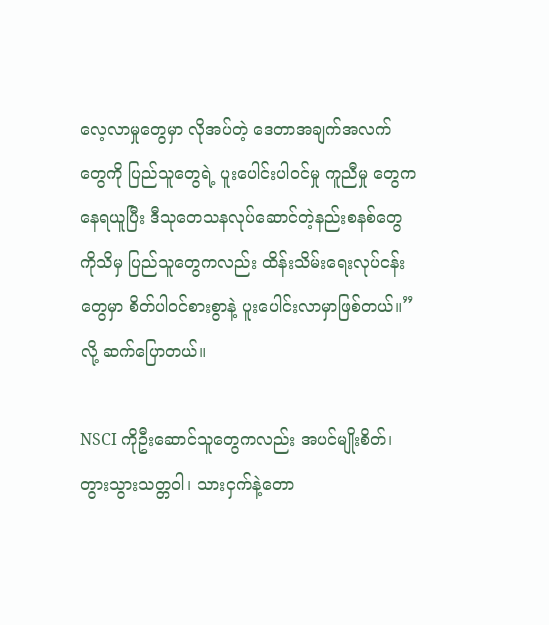လေ့လာမှုတွေမှာ လိုအပ်တဲ့ ဒေတာအချက်အလက်တွေကို ပြည်သူတွေရဲ့ ပူးပေါင်းပါဝင်မှု ကူညီမှု တွေကနေရယူပြီး ဒီသုတေသနလုပ်ဆောင်တဲ့နည်းစနစ်တွေကိုသိမှ ပြည်သူတွေကလည်း ထိန်းသိမ်းရေးလုပ်ငန်း တွေမှာ စိတ်ပါဝင်စားစွာနဲ့ ပူးပေါင်းလာမှာဖြစ်တယ်။” လို့ ဆက်ပြောတယ်။

NSCI ကိုဦးဆောင်သူတွေကလည်း အပင်မျိုးစိတ်၊တွားသွားသတ္တဝါ၊ သားငှက်နဲ့တော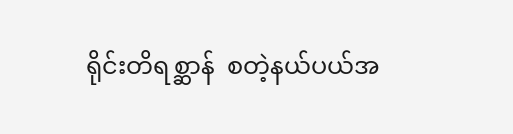ရိုင်းတိရစ္ဆာန်  စတဲ့နယ်ပယ်အ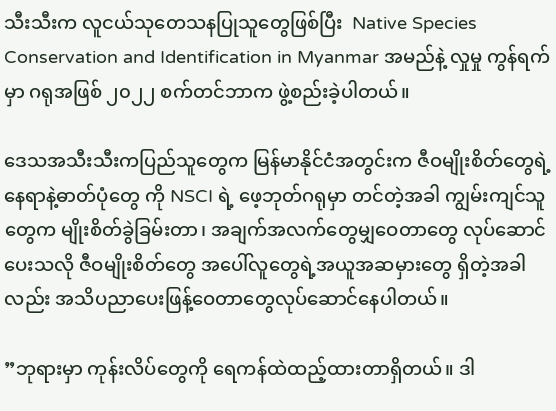သီးသီးက လူငယ်သုတေသနပြုသူတွေဖြစ်ပြီး  Native Species Conservation and Identification in Myanmar အမည်နဲ့ လှုမှု ကွန်ရက်မှာ ဂရုအဖြစ် ၂၀၂၂ စက်တင်ဘာက ဖွဲ့စည်းခဲ့ပါတယ်။

ဒေသအသီးသီးကပြည်သူတွေက မြန်မာနိုင်ငံအတွင်းက ဇီဝမျိုးစိတ်တွေရဲ့ နေရာနဲ့ဓာတ်ပုံတွေ ကို NSCI ရဲ့ ဖေ့ဘုတ်ဂရုမှာ တင်တဲ့အခါ ကျွမ်းကျင်သူတွေက မျိုးစိတ်ခွဲခြမ်းတာ၊ အချက်အလက်တွေမျှဝေတာတွေ လုပ်ဆောင်ပေးသလို ဇီဝမျိုးစိတ်တွေ အပေါ်လူတွေရဲ့အယူအဆမှားတွေ ရှိတဲ့အခါလည်း အသိပညာပေးဖြန့်ဝေတာတွေလုပ်ဆောင်နေပါတယ်။

”ဘုရားမှာ ကုန်းလိပ်တွေကို ရေကန်ထဲထည့်ထားတာရှိတယ်။ ဒါ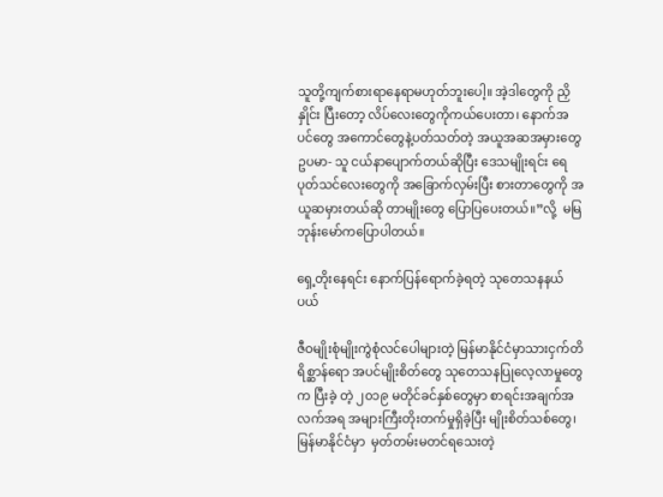သူတို့ကျက်စားရာနေရာမဟုတ်ဘူးပေါ့။ အဲ့ဒါတွေကို ညှိနှိုင်း ပြီးတော့ လိပ်လေးတွေကိုကယ်ပေးတာ၊ နောက်အပင်တွေ အကောင်တွေနဲ့ပတ်သတ်တဲ့ အယူအဆအမှားတွေ ဥပမာ- သူ ငယ်နာပျောက်တယ်ဆိုပြီး ဒေသမျိုးရင်း ရေပုတ်သင်လေးတွေကို အခြောက်လှမ်းပြီး စားတာတွေကို အယူဆမှားတယ်ဆို တာမျိုးတွေ ပြောပြပေးတယ်။”လို့  မမြဘုန်းမော်ကပြောပါတယ်။

ရှေ့တိုးနေရင်း နောက်ပြန်ရောက်ခဲ့ရတဲ့ သုတေသနနယ်ပယ်

ဇီဝမျိုးစုံမျိုးကွဲစုံလင်ပေါများတဲ့ မြန်မာနိုင်ငံမှာသားငှက်တိရိစ္ဆာန်ရော အပင်မျိုးစိတ်တွေ သုတေသနပြုလေ့လာမှုတွေက ပြီးခဲ့ တဲ့ ၂၀၁၉ မတိုင်ခင်နှစ်တွေမှာ စာရင်းအချက်အလက်အရ အများကြီးတိုးတက်မှုရှိခဲ့ပြီး မျိုးစိတ်သစ်တွေ၊ မြန်မာနိုင်ငံမှာ  မှတ်တမ်းမတင်ရသေးတဲ့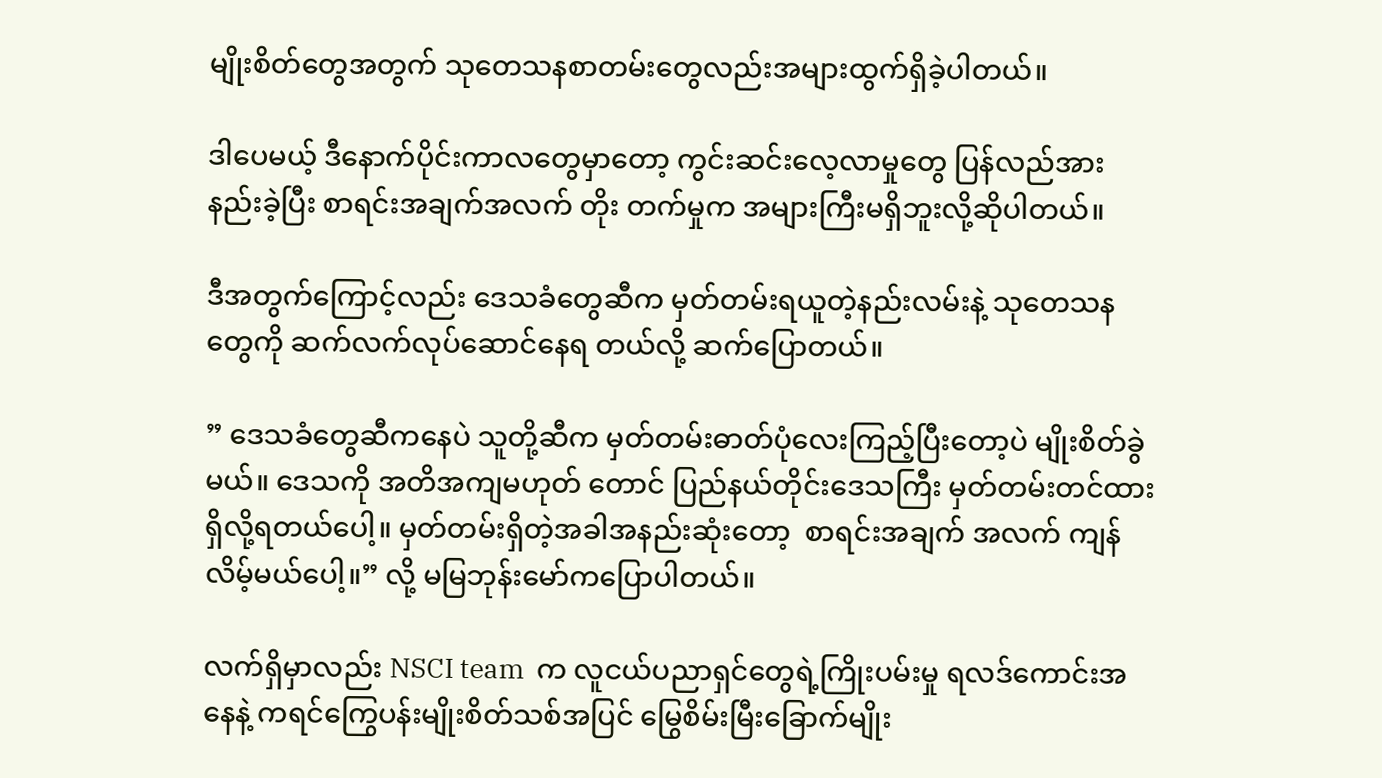မျိုးစိတ်တွေအတွက် သုတေသနစာတမ်းတွေလည်းအများထွက်ရှိခဲ့ပါတယ်။

ဒါပေမယ့် ဒီနောက်ပိုင်းကာလတွေမှာတော့ ကွင်းဆင်းလေ့လာမှုတွေ ပြန်လည်အားနည်းခဲ့ပြီး စာရင်းအချက်အလက် တိုး တက်မှုက အများကြီးမရှိဘူးလို့ဆိုပါတယ်။

ဒီအတွက်ကြောင့်လည်း ဒေသခံတွေဆီက မှတ်တမ်းရယူတဲ့နည်းလမ်းနဲ့ သုတေသနတွေကို ဆက်လက်လုပ်ဆောင်နေရ တယ်လို့ ဆက်ပြောတယ်။

” ဒေသခံတွေဆီကနေပဲ သူတို့ဆီက မှတ်တမ်းဓာတ်ပုံလေးကြည့်ပြီးတော့ပဲ မျိုးစိတ်ခွဲမယ်။ ဒေသကို အတိအကျမဟုတ် တောင် ပြည်နယ်တိုင်းဒေသကြီး မှတ်တမ်းတင်ထားရှိလို့ရတယ်ပေါ့။ မှတ်တမ်းရှိတဲ့အခါအနည်းဆုံးတော့  စာရင်းအချက် အလက် ကျန်လိမ့်မယ်ပေါ့။” လို့ မမြဘုန်းမော်ကပြောပါတယ်။

လက်ရှိမှာလည်း NSCI team  က လူငယ်ပညာရှင်တွေရဲ့ကြိုးပမ်းမှု ရလဒ်ကောင်းအနေနဲ့ ကရင်ကြွေပန်းမျိုးစိတ်သစ်အပြင် မြွေစိမ်းမြီးခြောက်မျိုး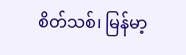စိတ်သစ်၊ မြန်မာ့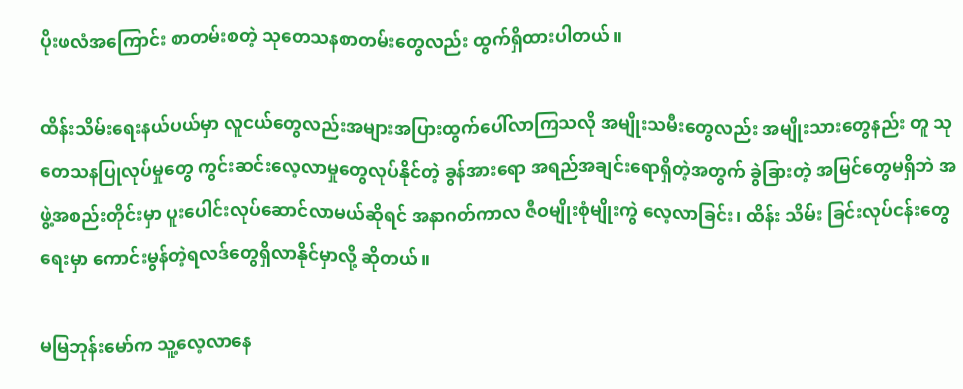ပိုးဖလံအကြောင်း စာတမ်းစတဲ့ သုတေသနစာတမ်းတွေလည်း ထွက်ရှိထားပါတယ်။

ထိန်းသိမ်းရေးနယ်ပယ်မှာ လူငယ်တွေလည်းအများအပြားထွက်ပေါ်လာကြသလို အမျိုးသမီးတွေလည်း အမျိုးသားတွေနည်း တူ သုတေသနပြုလုပ်မှုတွေ ကွင်းဆင်းလေ့လာမှုတွေလုပ်နိုင်တဲ့ ခွန်အားရော အရည်အချင်းရောရှိတဲ့အတွက် ခွဲခြားတဲ့ အမြင်တွေမရှိဘဲ အဖွဲ့အစည်းတိုင်းမှာ ပူးပေါင်းလုပ်ဆောင်လာမယ်ဆိုရင် အနာဂတ်ကာလ ဇီဝမျိုးစုံမျိုးကွဲ လေ့လာခြင်း၊ ထိန်း သိမ်း ခြင်းလုပ်ငန်းတွေရေးမှာ ကောင်းမွန်တဲ့ရလဒ်တွေရှိလာနိုင်မှာလို့ ဆိုတယ်။

မမြဘုန်းမော်က သူ့လေ့လာနေ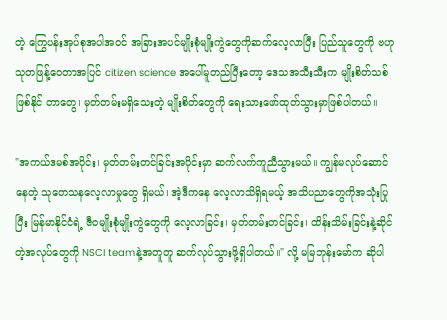တဲ့ ကြွေပန်းအုပ်စုအပါအဝင် အခြားအပင်မျိုးစုံမျိုးကွဲတွေကိုဆက်လေ့လာပြီး ပြည်သူတွေကို ဗဟုသုတဖြန့်ဝေတာအပြင် citizen science အပေါ်မူတည်ပြီးတော့ ဒေသအသီးသီးက မျိုးစိတ်သစ်ဖြစ်နိုင် တာတွေ၊ မှတ်တမ်းမရှိသေးတဲ့ မျိုးစိတ်တွေကို ရေးသားဖော်ထုတ်သွားမှာဖြစ်ပါတယ်။

"အကယ်ဒမစ်အပိုင်း၊ မှတ်တမ်းတင်ခြင်းအပိုင်းမှာ ဆက်လက်ကူညီသွားမယ်။ ကျွန်မလုပ်ဆောင်နေတဲ့ သုတေသနလေ့လာမှုတွေ ရှိမယ်၊ အဲ့ဒီကနေ လေ့လာသိရှိရမယ့် အသိပညာတွေကိုအသုံးပြုပြီး မြန်မာနိုင်ငံရဲ့ ဇီဝမျိုးစုံမျိုးကွဲတွေကို လေ့လာခြင်း၊ မှတ်တမ်းတင်ခြင်း၊ ထိန်းသိမ်းခြင်းနဲ့ဆိုင်တဲ့အလုပ်တွေကို NSCI teamနဲ့အတူတူ ဆက်လုပ်သွားဖို့ရှိပါတယ်။" လို့ မမြဘုန်းမော်က ဆိုပါ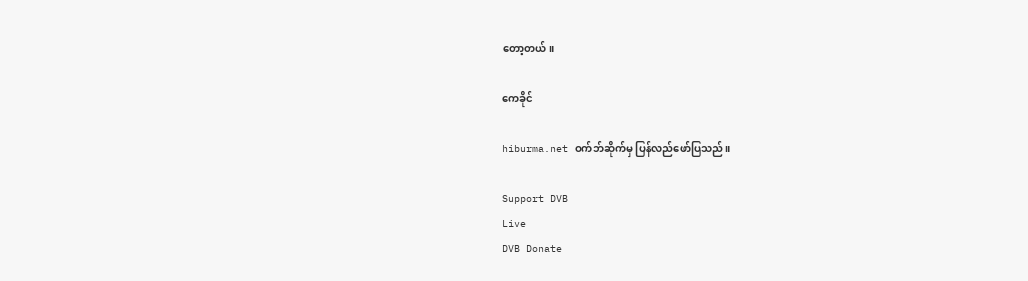တော့တယ်။

ကေခိုင်

hiburma.net ဝက်ဘ်ဆိုက်မှ ပြန်လည်ဖော်ပြသည်။

Support DVB
Live
DVB Donate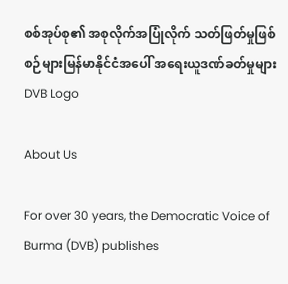စစ်အုပ်စု၏ အစုလိုက်အပြုံလိုက် သတ်ဖြတ်မှုဖြစ်စဉ်များမြန်မာနိုင်ငံအပေါ် အရေးယူဒဏ်ခတ်မှုများ
DVB Logo

About Us

For over 30 years, the Democratic Voice of Burma (DVB) publishes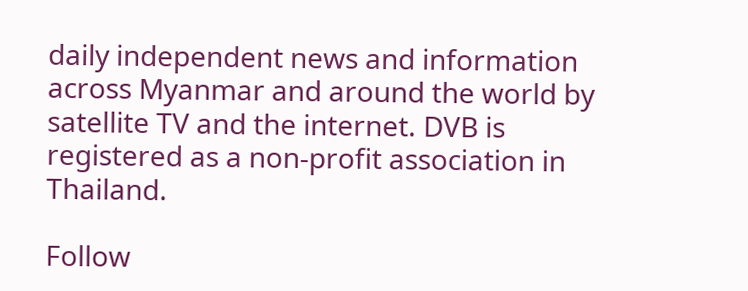daily independent news and information across Myanmar and around the world by satellite TV and the internet. DVB is registered as a non-profit association in Thailand.

Follow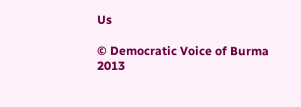Us

© Democratic Voice of Burma 2013